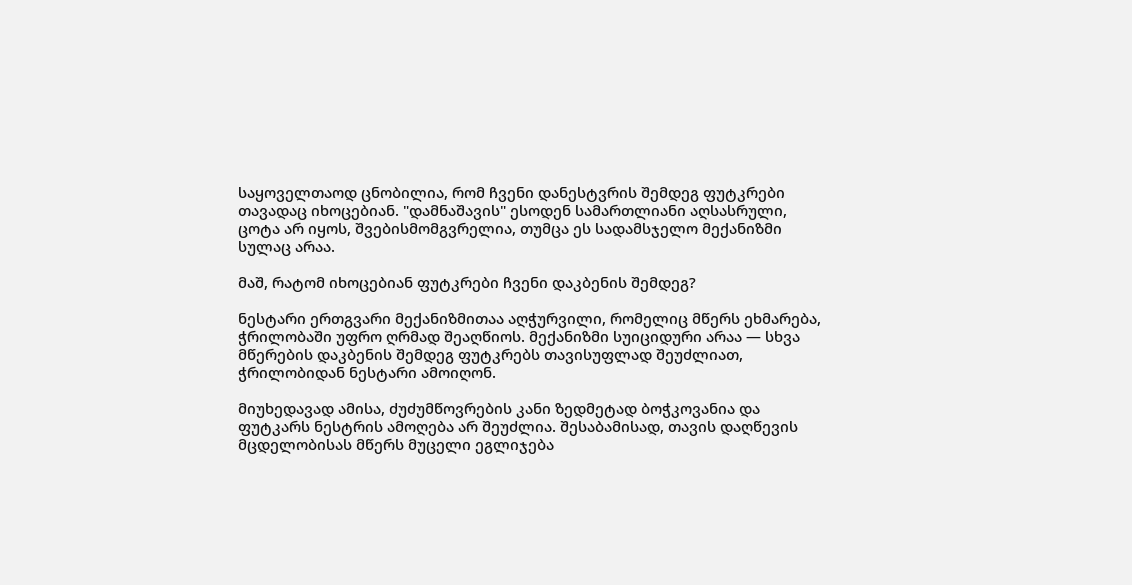საყოველთაოდ ცნობილია, რომ ჩვენი დანესტვრის შემდეგ ფუტკრები თავადაც იხოცებიან. "დამნაშავის" ესოდენ სამართლიანი აღსასრული, ცოტა არ იყოს, შვებისმომგვრელია, თუმცა ეს სადამსჯელო მექანიზმი სულაც არაა.

მაშ, რატომ იხოცებიან ფუტკრები ჩვენი დაკბენის შემდეგ?

ნესტარი ერთგვარი მექანიზმითაა აღჭურვილი, რომელიც მწერს ეხმარება, ჭრილობაში უფრო ღრმად შეაღწიოს. მექანიზმი სუიციდური არაა — სხვა მწერების დაკბენის შემდეგ ფუტკრებს თავისუფლად შეუძლიათ, ჭრილობიდან ნესტარი ამოიღონ.

მიუხედავად ამისა, ძუძუმწოვრების კანი ზედმეტად ბოჭკოვანია და ფუტკარს ნესტრის ამოღება არ შეუძლია. შესაბამისად, თავის დაღწევის მცდელობისას მწერს მუცელი ეგლიჯება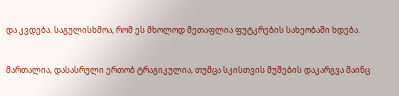და კვდება. საგულისხმოა, რომ ეს მხოლოდ მეთაფლია ფუტკრების სახეობაში ხდება.

მართალია, დასასრული ერთობ ტრაგიკულია, თუმცა სკისთვის მუშების დაკარგვა მაინც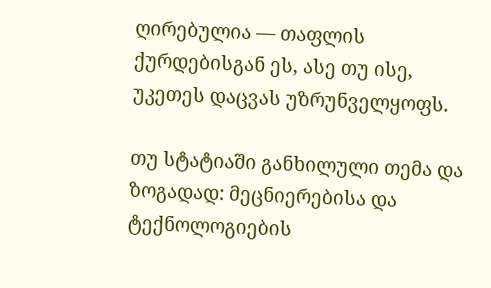ღირებულია — თაფლის ქურდებისგან ეს, ასე თუ ისე, უკეთეს დაცვას უზრუნველყოფს.

თუ სტატიაში განხილული თემა და ზოგადად: მეცნიერებისა და ტექნოლოგიების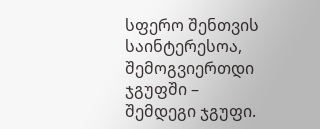სფერო შენთვის საინტერესოა, შემოგვიერთდი ჯგუფში – შემდეგი ჯგუფი.